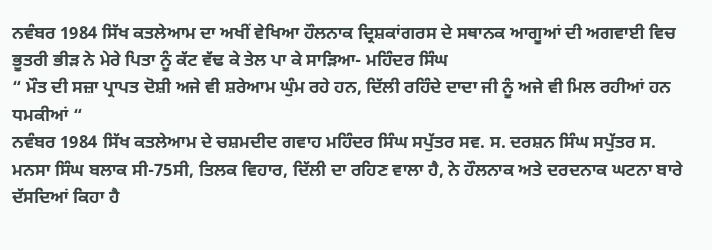ਨਵੰਬਰ 1984 ਸਿੱਖ ਕਤਲੇਆਮ ਦਾ ਅਖੀਂ ਵੇਖਿਆ ਹੌਲਨਾਕ ਦ੍ਰਿਸ਼ਕਾਂਗਰਸ ਦੇ ਸਥਾਨਕ ਆਗੂਆਂ ਦੀ ਅਗਵਾਈ ਵਿਚ ਭੂਤਰੀ ਭੀੜ ਨੇ ਮੇਰੇ ਪਿਤਾ ਨੂੰ ਕੱਟ ਵੱਢ ਕੇ ਤੇਲ ਪਾ ਕੇ ਸਾੜਿਆ- ਮਹਿੰਦਰ ਸਿੰਘ
“ ਮੌਤ ਦੀ ਸਜ਼ਾ ਪ੍ਰਾਪਤ ਦੋਸ਼ੀ ਅਜੇ ਵੀ ਸ਼ਰੇਆਮ ਘੁੰਮ ਰਹੇ ਹਨ, ਦਿੱਲੀ ਰਹਿੰਦੇ ਦਾਦਾ ਜੀ ਨੂੰ ਅਜੇ ਵੀ ਮਿਲ ਰਹੀਆਂ ਹਨ ਧਮਕੀਆਂ “
ਨਵੰਬਰ 1984 ਸਿੱਖ ਕਤਲੇਆਮ ਦੇ ਚਸ਼ਮਦੀਦ ਗਵਾਹ ਮਹਿੰਦਰ ਸਿੰਘ ਸਪੁੱਤਰ ਸਵ. ਸ. ਦਰਸ਼ਨ ਸਿੰਘ ਸਪੁੱਤਰ ਸ. ਮਨਸਾ ਸਿੰਘ ਬਲਾਕ ਸੀ-75ਸੀ, ਤਿਲਕ ਵਿਹਾਰ, ਦਿੱਲੀ ਦਾ ਰਹਿਣ ਵਾਲਾ ਹੈ, ਨੇ ਹੌਲਨਾਕ ਅਤੇ ਦਰਦਨਾਕ ਘਟਨਾ ਬਾਰੇ ਦੱਸਦਿਆਂ ਕਿਹਾ ਹੈ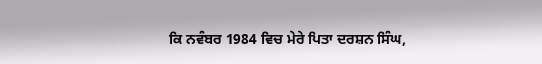ਕਿ ਨਵੰਬਰ 1984 ਵਿਚ ਮੇਰੇ ਪਿਤਾ ਦਰਸ਼ਨ ਸਿੰਘ,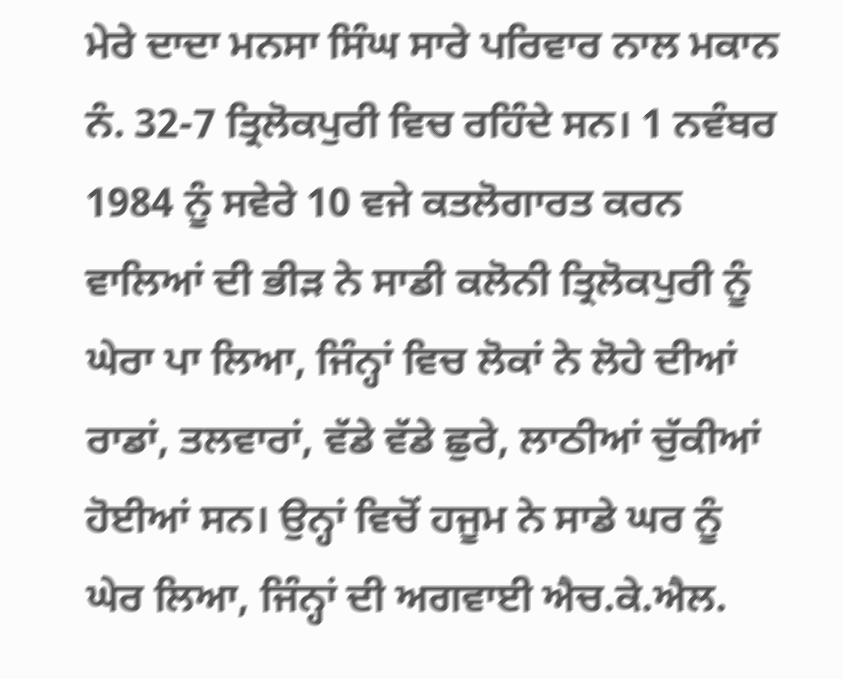ਮੇਰੇ ਦਾਦਾ ਮਨਸਾ ਸਿੰਘ ਸਾਰੇ ਪਰਿਵਾਰ ਨਾਲ ਮਕਾਨ ਨੰ. 32-7 ਤ੍ਰਿਲੋਕਪੁਰੀ ਵਿਚ ਰਹਿੰਦੇ ਸਨ। 1 ਨਵੰਬਰ 1984 ਨੂੰ ਸਵੇਰੇ 10 ਵਜੇ ਕਤਲੋਗਾਰਤ ਕਰਨ ਵਾਲਿਆਂ ਦੀ ਭੀੜ ਨੇ ਸਾਡੀ ਕਲੋਨੀ ਤ੍ਰਿਲੋਕਪੁਰੀ ਨੂੰ ਘੇਰਾ ਪਾ ਲਿਆ, ਜਿੰਨ੍ਹਾਂ ਵਿਚ ਲੋਕਾਂ ਨੇ ਲੋਹੇ ਦੀਆਂ ਰਾਡਾਂ, ਤਲਵਾਰਾਂ, ਵੱਡੇ ਵੱਡੇ ਛੁਰੇ, ਲਾਠੀਆਂ ਚੁੱਕੀਆਂ ਹੋਈਆਂ ਸਨ। ਉਨ੍ਹਾਂ ਵਿਚੋਂ ਹਜੂਮ ਨੇ ਸਾਡੇ ਘਰ ਨੂੰ ਘੇਰ ਲਿਆ, ਜਿੰਨ੍ਹਾਂ ਦੀ ਅਗਵਾਈ ਐਚ.ਕੇ.ਐਲ.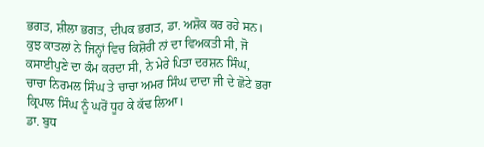ਭਗਤ, ਸ਼ੀਲਾ ਭਗਤ, ਦੀਪਕ ਭਗਤ, ਡਾ. ਅਸ਼ੋਕ ਕਰ ਰਹੇ ਸਨ। ਕੁਝ ਕਾਤਲਾਂ ਨੇ ਜਿਨ੍ਹਾਂ ਵਿਚ ਕਿਸ਼ੋਰੀ ਨਾਂ ਦਾ ਵਿਅਕਤੀ ਸੀ, ਜੋ ਕਸਾਈਪੁਣੇ ਦਾ ਕੰਮ ਕਰਦਾ ਸੀ, ਨੇ ਮੇਰੇ ਪਿਤਾ ਦਰਸ਼ਨ ਸਿੰਘ, ਚਾਚਾ ਨਿਰਮਲ ਸਿੰਘ ਤੇ ਚਾਚਾ ਅਮਰ ਸਿੰਘ ਦਾਦਾ ਜੀ ਦੇ ਛੋਟੇ ਭਰਾ ਕ੍ਰਿਪਾਲ ਸਿੰਘ ਨੂੰ ਘਰੋਂ ਧੂਹ ਕੇ ਕੱਢ ਲਿਆ।
ਡਾ. ਬੁਧ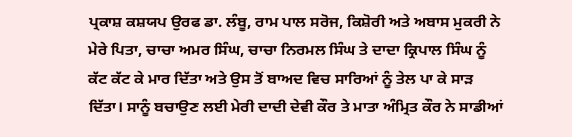ਪ੍ਰਕਾਸ਼ ਕਸ਼ਯਪ ਉਰਫ ਡਾ. ਲੰਬੂ, ਰਾਮ ਪਾਲ ਸਰੋਜ, ਕਿਸ਼ੋਰੀ ਅਤੇ ਅਬਾਸ ਮੁਕਰੀ ਨੇ ਮੇਰੇ ਪਿਤਾ, ਚਾਚਾ ਅਮਰ ਸਿੰਘ, ਚਾਚਾ ਨਿਰਮਲ ਸਿੰਘ ਤੇ ਦਾਦਾ ਕ੍ਰਿਪਾਲ ਸਿੰਘ ਨੂੰ ਕੱਟ ਕੱਟ ਕੇ ਮਾਰ ਦਿੱਤਾ ਅਤੇ ਉਸ ਤੋਂ ਬਾਅਦ ਵਿਚ ਸਾਰਿਆਂ ਨੂੰ ਤੇਲ ਪਾ ਕੇ ਸਾੜ ਦਿੱਤਾ। ਸਾਨੂੰ ਬਚਾਉਣ ਲਈ ਮੇਰੀ ਦਾਦੀ ਦੇਵੀ ਕੌਰ ਤੇ ਮਾਤਾ ਅੰਮ੍ਰਿਤ ਕੌਰ ਨੇ ਸਾਡੀਆਂ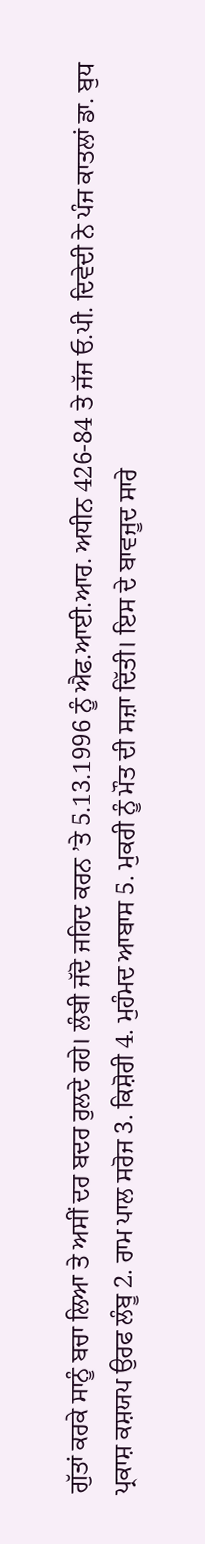ਗੁੱਤਾਂ ਕਰਕੇ ਸਾਨੂੰ ਬਚਾ ਲਿਆ ਤੇ ਅਸੀਂ ਦਰ ਬਦਰ ਰੁਲਦੇ ਰਹੇ। ਲੰਬੀ ਜੱਦੋ ਜਹਿਦ ਕਰਨ ’ਤੇ 5.13.1996 ਨੂੰ ਐਫ.ਆਈ.ਆਰ. ਅਧੀਨ 426-84 ਤੇ ਜੱਜ ਓ.ਪੀ. ਦਿਵੇਦੀ ਨੇ ਪੰਜ ਕਾਤਲਾਂ ਡਾ. ਬੁਧ ਪ੍ਰਕਾਸ਼ ਕਸ਼ਯਪ ਉਰਫ ਲੰਬੂ 2. ਰਾਮ ਪਾਲ ਸਰੋਜ 3. ਕਿਸ਼ੋਰੀ 4. ਮੁਹੰਮਦ ਆਬਾਸ 5. ਮੁਕਰੀ ਨੂੰ ਮੌਤ ਦੀ ਸਜ਼ਾ ਦਿੱਤੀ। ਇਸ ਦੇ ਬਾਵਜੂਦ ਸਾਰੇ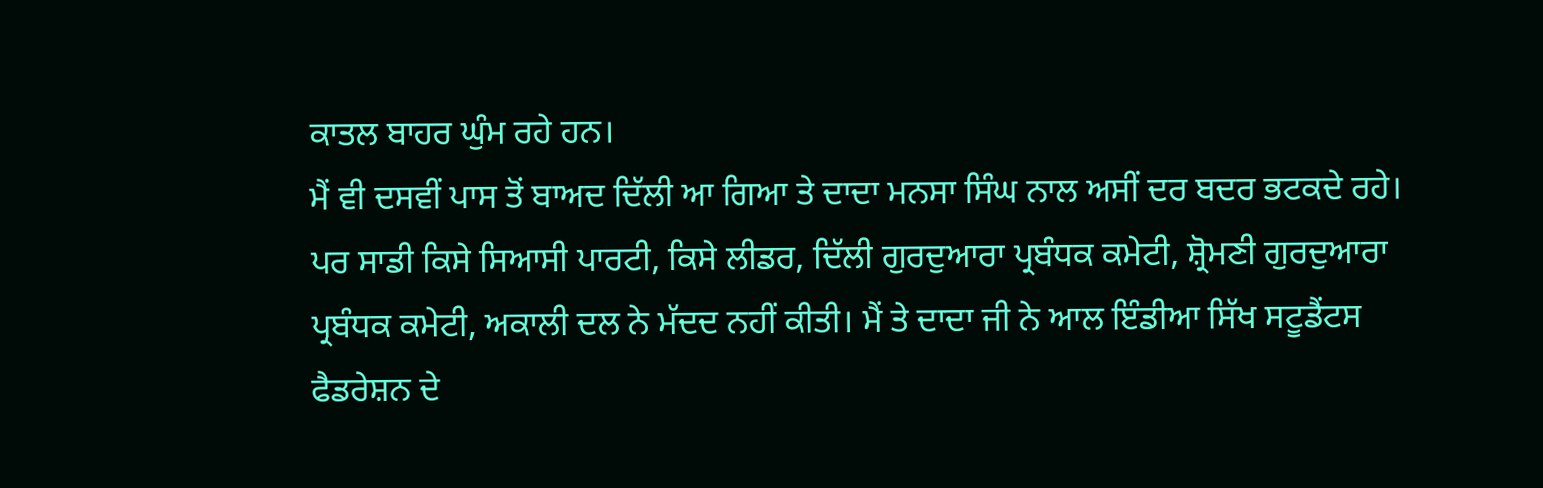ਕਾਤਲ ਬਾਹਰ ਘੁੰਮ ਰਹੇ ਹਨ।
ਮੈਂ ਵੀ ਦਸਵੀਂ ਪਾਸ ਤੋਂ ਬਾਅਦ ਦਿੱਲੀ ਆ ਗਿਆ ਤੇ ਦਾਦਾ ਮਨਸਾ ਸਿੰਘ ਨਾਲ ਅਸੀਂ ਦਰ ਬਦਰ ਭਟਕਦੇ ਰਹੇ। ਪਰ ਸਾਡੀ ਕਿਸੇ ਸਿਆਸੀ ਪਾਰਟੀ, ਕਿਸੇ ਲੀਡਰ, ਦਿੱਲੀ ਗੁਰਦੁਆਰਾ ਪ੍ਰਬੰਧਕ ਕਮੇਟੀ, ਸ਼੍ਰੋਮਣੀ ਗੁਰਦੁਆਰਾ ਪ੍ਰਬੰਧਕ ਕਮੇਟੀ, ਅਕਾਲੀ ਦਲ ਨੇ ਮੱਦਦ ਨਹੀਂ ਕੀਤੀ। ਮੈਂ ਤੇ ਦਾਦਾ ਜੀ ਨੇ ਆਲ ਇੰਡੀਆ ਸਿੱਖ ਸਟੂਡੈਂਟਸ ਫੈਡਰੇਸ਼ਨ ਦੇ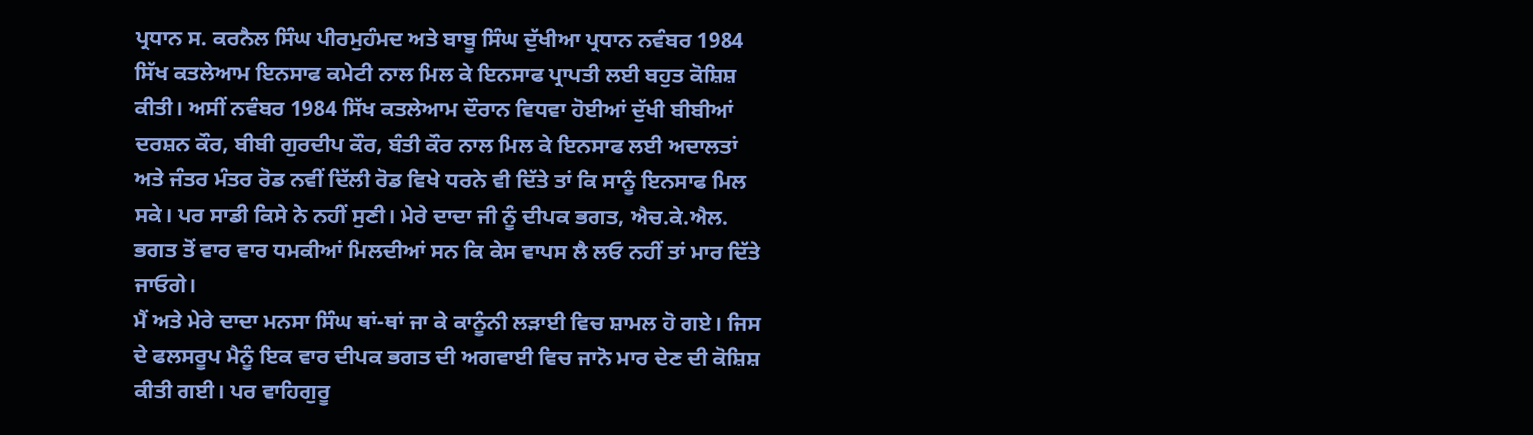ਪ੍ਰਧਾਨ ਸ. ਕਰਨੈਲ ਸਿੰਘ ਪੀਰਮੁਹੰਮਦ ਅਤੇ ਬਾਬੂ ਸਿੰਘ ਦੁੱਖੀਆ ਪ੍ਰਧਾਨ ਨਵੰਬਰ 1984 ਸਿੱਖ ਕਤਲੇਆਮ ਇਨਸਾਫ ਕਮੇਟੀ ਨਾਲ ਮਿਲ ਕੇ ਇਨਸਾਫ ਪ੍ਰਾਪਤੀ ਲਈ ਬਹੁਤ ਕੋਸ਼ਿਸ਼ ਕੀਤੀ। ਅਸੀਂ ਨਵੰਬਰ 1984 ਸਿੱਖ ਕਤਲੇਆਮ ਦੌਰਾਨ ਵਿਧਵਾ ਹੋਈਆਂ ਦੁੱਖੀ ਬੀਬੀਆਂ ਦਰਸ਼ਨ ਕੌਰ, ਬੀਬੀ ਗੁਰਦੀਪ ਕੌਰ, ਬੰਤੀ ਕੌਰ ਨਾਲ ਮਿਲ ਕੇ ਇਨਸਾਫ ਲਈ ਅਦਾਲਤਾਂ ਅਤੇ ਜੰਤਰ ਮੰਤਰ ਰੋਡ ਨਵੀਂ ਦਿੱਲੀ ਰੋਡ ਵਿਖੇ ਧਰਨੇ ਵੀ ਦਿੱਤੇ ਤਾਂ ਕਿ ਸਾਨੂੰ ਇਨਸਾਫ ਮਿਲ ਸਕੇ। ਪਰ ਸਾਡੀ ਕਿਸੇ ਨੇ ਨਹੀਂ ਸੁਣੀ। ਮੇਰੇ ਦਾਦਾ ਜੀ ਨੂੰ ਦੀਪਕ ਭਗਤ, ਐਚ.ਕੇ.ਐਲ. ਭਗਤ ਤੋਂ ਵਾਰ ਵਾਰ ਧਮਕੀਆਂ ਮਿਲਦੀਆਂ ਸਨ ਕਿ ਕੇਸ ਵਾਪਸ ਲੈ ਲਓ ਨਹੀਂ ਤਾਂ ਮਾਰ ਦਿੱਤੇ ਜਾਓਗੇ।
ਮੈਂ ਅਤੇ ਮੇਰੇ ਦਾਦਾ ਮਨਸਾ ਸਿੰਘ ਥਾਂ-ਥਾਂ ਜਾ ਕੇ ਕਾਨੂੰਨੀ ਲੜਾਈ ਵਿਚ ਸ਼ਾਮਲ ਹੋ ਗਏ। ਜਿਸ ਦੇ ਫਲਸਰੂਪ ਮੈਨੂੰ ਇਕ ਵਾਰ ਦੀਪਕ ਭਗਤ ਦੀ ਅਗਵਾਈ ਵਿਚ ਜਾਨੋ ਮਾਰ ਦੇਣ ਦੀ ਕੋਸ਼ਿਸ਼ ਕੀਤੀ ਗਈ। ਪਰ ਵਾਹਿਗੁਰੂ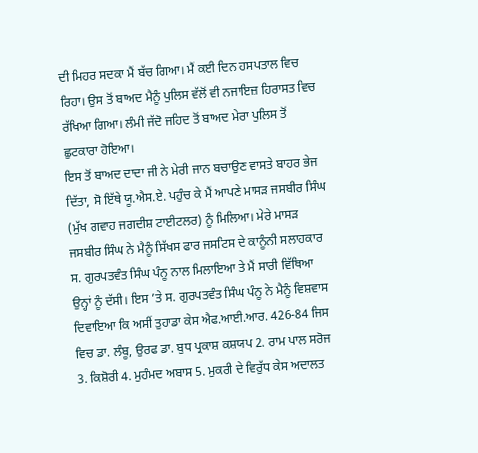ਦੀ ਮਿਹਰ ਸਦਕਾ ਮੈਂ ਬੱਚ ਗਿਆ। ਮੈਂ ਕਈ ਦਿਨ ਹਸਪਤਾਲ ਵਿਚ ਰਿਹਾ। ਉਸ ਤੋਂ ਬਾਅਦ ਮੈਨੂੰ ਪੁਲਿਸ ਵੱਲੋਂ ਵੀ ਨਜਾਇਜ਼ ਹਿਰਾਸਤ ਵਿਚ ਰੱਖਿਆ ਗਿਆ। ਲੰਮੀ ਜੱਦੋ ਜਹਿਦ ਤੋਂ ਬਾਅਦ ਮੇਰਾ ਪੁਲਿਸ ਤੋਂ ਛੁਟਕਾਰਾ ਹੋਇਆ।
ਇਸ ਤੋਂ ਬਾਅਦ ਦਾਦਾ ਜੀ ਨੇ ਮੇਰੀ ਜਾਨ ਬਚਾਉਣ ਵਾਸਤੇ ਬਾਹਰ ਭੇਜ ਦਿੱਤਾ, ਸੋ ਇੱਥੇ ਯੂ.ਐਸ.ਏ. ਪਹੁੰਚ ਕੇ ਮੈਂ ਆਪਣੇ ਮਾਸੜ ਜਸਬੀਰ ਸਿੰਘ (ਮੁੱਖ ਗਵਾਹ ਜਗਦੀਸ਼ ਟਾਈਟਲਰ) ਨੂੰ ਮਿਲਿਆ। ਮੇਰੇ ਮਾਸੜ ਜਸਬੀਰ ਸਿੰਘ ਨੇ ਮੈਨੂੰ ਸਿੱਖਸ ਫਾਰ ਜਸਟਿਸ ਦੇ ਕਾਨੂੰਨੀ ਸਲਾਹਕਾਰ ਸ. ਗੁਰਪਤਵੰਤ ਸਿੰਘ ਪੰਨੂ ਨਾਲ ਮਿਲਾਇਆ ਤੇ ਮੈਂ ਸਾਰੀ ਵਿੱਥਿਆ ਉਨ੍ਹਾਂ ਨੂੰ ਦੱਸੀ। ਇਸ ’ਤੇ ਸ. ਗੁਰਪਤਵੰਤ ਸਿੰਘ ਪੰਨੂ ਨੇ ਮੈਨੂੰ ਵਿਸ਼ਵਾਸ ਦਿਵਾਇਆ ਕਿ ਅਸੀਂ ਤੁਹਾਡਾ ਕੇਸ ਐਫ.ਆਈ.ਆਰ. 426-84 ਜਿਸ ਵਿਚ ਡਾ. ਲੰਬੂ, ਉਰਫ ਡਾ. ਬੁਧ ਪ੍ਰਕਾਸ਼ ਕਸ਼ਯਪ 2. ਰਾਮ ਪਾਲ ਸਰੋਜ 3. ਕਿਸ਼ੋਰੀ 4. ਮੁਹੰਮਦ ਅਬਾਸ 5. ਮੁਕਰੀ ਦੇ ਵਿਰੁੱਧ ਕੇਸ ਅਦਾਲਤ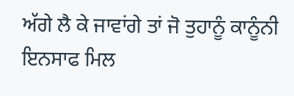ਅੱਗੇ ਲੈ ਕੇ ਜਾਵਾਂਗੇ ਤਾਂ ਜੋ ਤੁਹਾਨੂੰ ਕਾਨੂੰਨੀ ਇਨਸਾਫ ਮਿਲ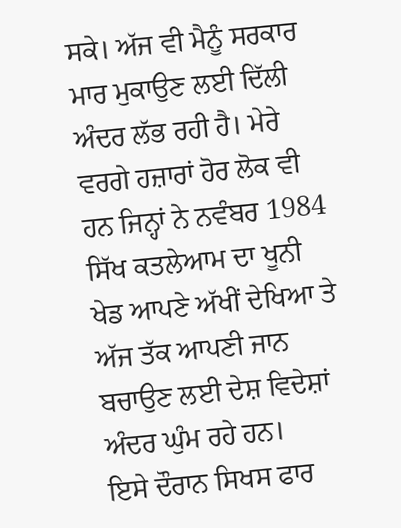ਸਕੇ। ਅੱਜ ਵੀ ਮੈਨੂੰ ਸਰਕਾਰ ਮਾਰ ਮੁਕਾਉਣ ਲਈ ਦਿੱਲੀ ਅੰਦਰ ਲੱਭ ਰਹੀ ਹੈ। ਮੇਰੇ ਵਰਗੇ ਹਜ਼ਾਰਾਂ ਹੋਰ ਲੋਕ ਵੀ ਹਨ ਜਿਨ੍ਹਾਂ ਨੇ ਨਵੰਬਰ 1984 ਸਿੱਖ ਕਤਲੇਆਮ ਦਾ ਖੂਨੀ ਖੇਡ ਆਪਣੇ ਅੱਖੀਂ ਦੇਖਿਆ ਤੇ ਅੱਜ ਤੱਕ ਆਪਣੀ ਜਾਨ ਬਚਾਉਣ ਲਈ ਦੇਸ਼ ਵਿਦੇਸ਼ਾਂ ਅੰਦਰ ਘੁੰਮ ਰਹੇ ਹਨ।
ਇਸੇ ਦੌਰਾਨ ਸਿਖਸ ਫਾਰ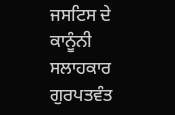ਜਸਟਿਸ ਦੇ ਕਾਨੂੰਨੀ ਸਲਾਹਕਾਰ ਗੁਰਪਤਵੰਤ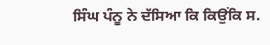ਸਿੰਘ ਪੰਨੂ ਨੇ ਦੱਸਿਆ ਕਿ ਕਿਉਂਕਿ ਸ.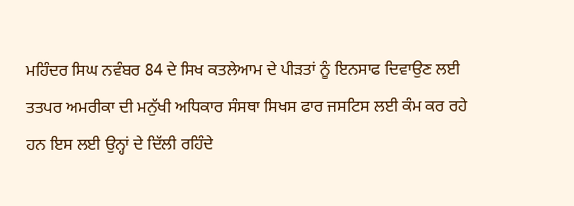ਮਹਿੰਦਰ ਸਿਘ ਨਵੰਬਰ 84 ਦੇ ਸਿਖ ਕਤਲੇਆਮ ਦੇ ਪੀੜਤਾਂ ਨੂੰ ਇਨਸਾਫ ਦਿਵਾਉਣ ਲਈ ਤਤਪਰ ਅਮਰੀਕਾ ਦੀ ਮਨੁੱਖੀ ਅਧਿਕਾਰ ਸੰਸਥਾ ਸਿਖਸ ਫਾਰ ਜਸਟਿਸ ਲਈ ਕੰਮ ਕਰ ਰਹੇ ਹਨ ਇਸ ਲਈ ਉਨ੍ਹਾਂ ਦੇ ਦਿੱਲੀ ਰਹਿੰਦੇ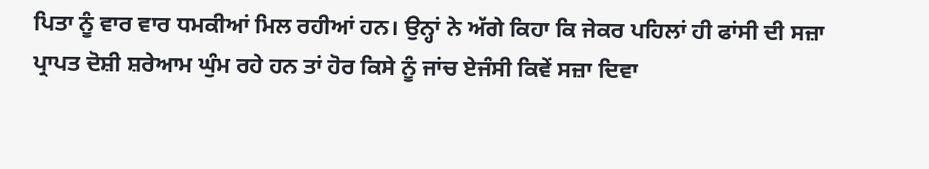ਪਿਤਾ ਨੂੰ ਵਾਰ ਵਾਰ ਧਮਕੀਆਂ ਮਿਲ ਰਹੀਆਂ ਹਨ। ਉਨ੍ਹਾਂ ਨੇ ਅੱਗੇ ਕਿਹਾ ਕਿ ਜੇਕਰ ਪਹਿਲਾਂ ਹੀ ਫਾਂਸੀ ਦੀ ਸਜ਼ਾ ਪ੍ਰਾਪਤ ਦੋਸ਼ੀ ਸ਼ਰੇਆਮ ਘੁੰਮ ਰਹੇ ਹਨ ਤਾਂ ਹੋਰ ਕਿਸੇ ਨੂੰ ਜਾਂਚ ਏਜੰਸੀ ਕਿਵੇਂ ਸਜ਼ਾ ਦਿਵਾ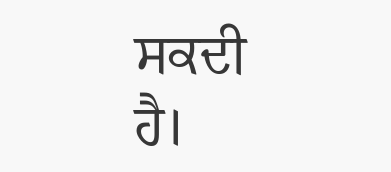ਸਕਦੀ ਹੈ।